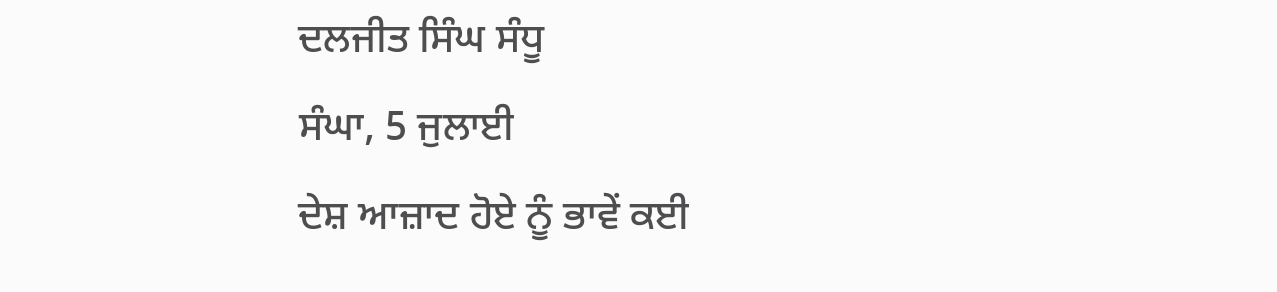ਦਲਜੀਤ ਸਿੰਘ ਸੰਧੂ
ਸੰਘਾ, 5 ਜੁਲਾਈ
ਦੇਸ਼ ਆਜ਼ਾਦ ਹੋਏ ਨੂੰ ਭਾਵੇਂ ਕਈ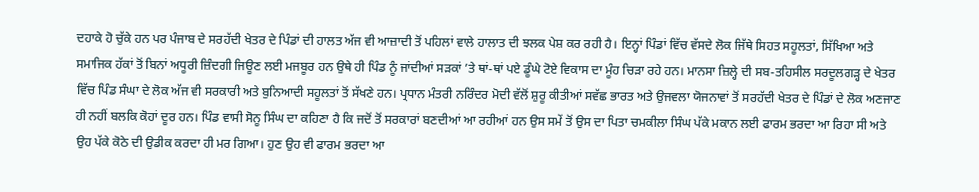ਦਹਾਕੇ ਹੋ ਚੁੱਕੇ ਹਨ ਪਰ ਪੰਜਾਬ ਦੇ ਸਰਹੱਦੀ ਖੇਤਰ ਦੇ ਪਿੰਡਾਂ ਦੀ ਹਾਲਤ ਅੱਜ ਵੀ ਆਜ਼ਾਦੀ ਤੋਂ ਪਹਿਲਾਂ ਵਾਲੇ ਹਾਲਾਤ ਦੀ ਝਲਕ ਪੇਸ਼ ਕਰ ਰਹੀ ਹੈ। ਇਨ੍ਹਾਂ ਪਿੰਡਾਂ ਵਿੱਚ ਵੱਸਦੇ ਲੋਕ ਜਿੱਥੇ ਸਿਹਤ ਸਹੂਲਤਾਂ, ਸਿੱਖਿਆ ਅਤੇ ਸਮਾਜਿਕ ਹੱਕਾਂ ਤੋਂ ਬਿਨਾਂ ਅਧੂਰੀ ਜ਼ਿੰਦਗੀ ਜਿਊਣ ਲਈ ਮਜਬੂਰ ਹਨ ਉਥੇ ਹੀ ਪਿੰਡ ਨੂੰ ਜਾਂਦੀਆਂ ਸੜਕਾਂ ’ਤੇ ਥਾਂ-ਥਾਂ ਪਏ ਡੂੰਘੇ ਟੋਏ ਵਿਕਾਸ ਦਾ ਮੂੰਹ ਚਿੜਾ ਰਹੇ ਹਨ। ਮਾਨਸਾ ਜ਼ਿਲ੍ਹੇ ਦੀ ਸਬ-ਤਹਿਸੀਲ ਸਰਦੂਲਗੜ੍ਹ ਦੇ ਖੇਤਰ ਵਿੱਚ ਪਿੰਡ ਸੰਘਾ ਦੇ ਲੋਕ ਅੱਜ ਵੀ ਸਰਕਾਰੀ ਅਤੇ ਬੁਨਿਆਦੀ ਸਹੂਲਤਾਂ ਤੋਂ ਸੱਖਣੇ ਹਨ। ਪ੍ਰਧਾਨ ਮੰਤਰੀ ਨਰਿੰਦਰ ਮੋਦੀ ਵੱਲੋਂ ਸ਼ੁਰੂ ਕੀਤੀਆਂ ਸਵੱਛ ਭਾਰਤ ਅਤੇ ਉਜਵਲਾ ਯੋਜਨਾਵਾਂ ਤੋਂ ਸਰਹੱਦੀ ਖੇਤਰ ਦੇ ਪਿੰਡਾਂ ਦੇ ਲੋਕ ਅਣਜਾਣ ਹੀ ਨਹੀਂ ਬਲਕਿ ਕੋਹਾਂ ਦੂਰ ਹਨ। ਪਿੰਡ ਵਾਸੀ ਸੋਨੂ ਸਿੰਘ ਦਾ ਕਹਿਣਾ ਹੈ ਕਿ ਜਦੋਂ ਤੋਂ ਸਰਕਾਰਾਂ ਬਣਦੀਆਂ ਆ ਰਹੀਆਂ ਹਨ ਉਸ ਸਮੇਂ ਤੋਂ ਉਸ ਦਾ ਪਿਤਾ ਚਮਕੀਲਾ ਸਿੰਘ ਪੱਕੇ ਮਕਾਨ ਲਈ ਫਾਰਮ ਭਰਦਾ ਆ ਰਿਹਾ ਸੀ ਅਤੇ ਉਹ ਪੱਕੇ ਕੋਠੇ ਦੀ ਉਡੀਕ ਕਰਦਾ ਹੀ ਮਰ ਗਿਆ। ਹੁਣ ਉਹ ਵੀ ਫਾਰਮ ਭਰਦਾ ਆ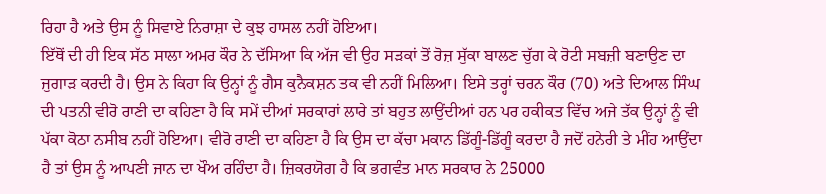ਰਿਹਾ ਹੈ ਅਤੇ ਉਸ ਨੂੰ ਸਿਵਾਏ ਨਿਰਾਸ਼ਾ ਦੇ ਕੁਝ ਹਾਸਲ ਨਹੀਂ ਹੋਇਆ।
ਇੱਥੋਂ ਦੀ ਹੀ ਇਕ ਸੱਠ ਸਾਲਾ ਅਮਰ ਕੌਰ ਨੇ ਦੱਸਿਆ ਕਿ ਅੱਜ ਵੀ ਉਹ ਸੜਕਾਂ ਤੋਂ ਰੋਜ਼ ਸੁੱਕਾ ਬਾਲਣ ਚੁੱਗ ਕੇ ਰੋਟੀ ਸਬਜ਼ੀ ਬਣਾਉਣ ਦਾ ਜੁਗਾੜ ਕਰਦੀ ਹੈ। ਉਸ ਨੇ ਕਿਹਾ ਕਿ ਉਨ੍ਹਾਂ ਨੂੰ ਗੈਸ ਕੁਨੈਕਸ਼ਨ ਤਕ ਵੀ ਨਹੀਂ ਮਿਲਿਆ। ਇਸੇ ਤਰ੍ਹਾਂ ਚਰਨ ਕੌਰ (70) ਅਤੇ ਦਿਆਲ ਸਿੰਘ ਦੀ ਪਤਨੀ ਵੀਰੋ ਰਾਣੀ ਦਾ ਕਹਿਣਾ ਹੈ ਕਿ ਸਮੇਂ ਦੀਆਂ ਸਰਕਾਰਾਂ ਲਾਰੇ ਤਾਂ ਬਹੁਤ ਲਾਉਂਦੀਆਂ ਹਨ ਪਰ ਹਕੀਕਤ ਵਿੱਚ ਅਜੇ ਤੱਕ ਉਨ੍ਹਾਂ ਨੂੰ ਵੀ ਪੱਕਾ ਕੋਠਾ ਨਸੀਬ ਨਹੀਂ ਹੋਇਆ। ਵੀਰੋ ਰਾਣੀ ਦਾ ਕਹਿਣਾ ਹੈ ਕਿ ਉਸ ਦਾ ਕੱਚਾ ਮਕਾਨ ਡਿੱਗੂੰ-ਡਿੱਗੂੰ ਕਰਦਾ ਹੈ ਜਦੋਂ ਹਨੇਰੀ ਤੇ ਮੀਂਹ ਆਉਂਦਾ ਹੈ ਤਾਂ ਉਸ ਨੂੰ ਆਪਣੀ ਜਾਨ ਦਾ ਖੌਅ ਰਹਿੰਦਾ ਹੈ। ਜ਼ਿਕਰਯੋਗ ਹੈ ਕਿ ਭਗਵੰਤ ਮਾਨ ਸਰਕਾਰ ਨੇ 25000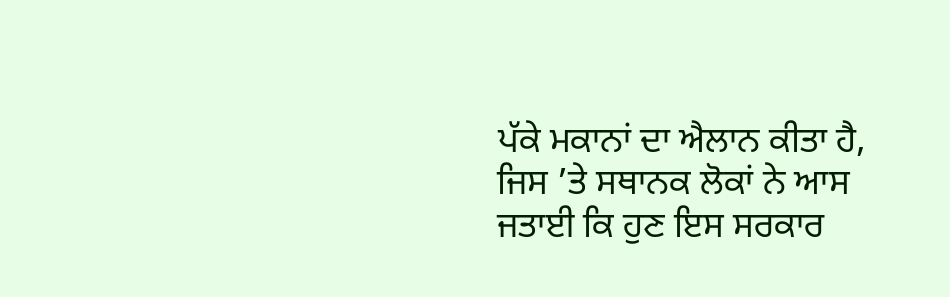ਪੱਕੇ ਮਕਾਨਾਂ ਦਾ ਐਲਾਨ ਕੀਤਾ ਹੈ, ਜਿਸ ’ਤੇ ਸਥਾਨਕ ਲੋਕਾਂ ਨੇ ਆਸ ਜਤਾਈ ਕਿ ਹੁਣ ਇਸ ਸਰਕਾਰ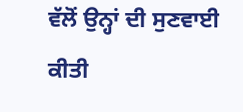ਵੱਲੋਂ ਉਨ੍ਹਾਂ ਦੀ ਸੁਣਵਾਈ ਕੀਤੀ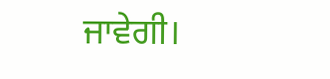ਜਾਵੇਗੀ।